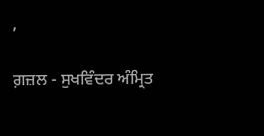,

ਗ਼ਜ਼ਲ - ਸੁਖਵਿੰਦਰ ਅੰਮ੍ਰਿਤ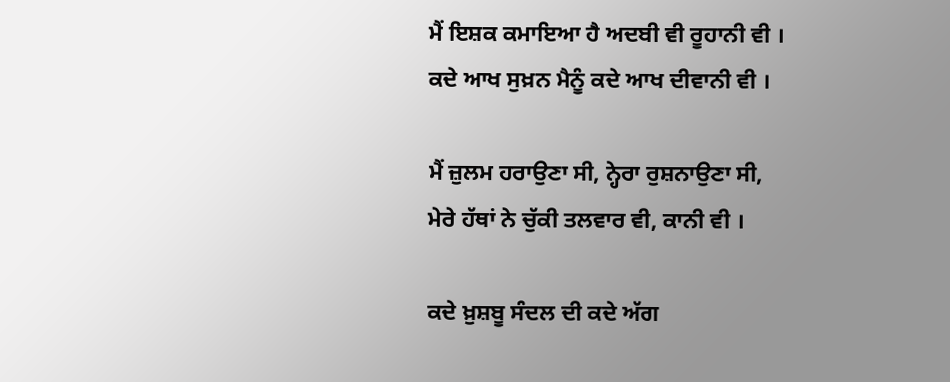ਮੈਂ ਇਸ਼ਕ ਕਮਾਇਆ ਹੈ ਅਦਬੀ ਵੀ ਰੂਹਾਨੀ ਵੀ ।
ਕਦੇ ਆਖ ਸੁਖ਼ਨ ਮੈਨੂੰ ਕਦੇ ਆਖ ਦੀਵਾਨੀ ਵੀ ।

ਮੈਂ ਜ਼ੁਲਮ ਹਰਾਉਣਾ ਸੀ, ਨ੍ਹੇਰਾ ਰੁਸ਼ਨਾਉਣਾ ਸੀ,
ਮੇਰੇ ਹੱਥਾਂ ਨੇ ਚੁੱਕੀ ਤਲਵਾਰ ਵੀ, ਕਾਨੀ ਵੀ ।

ਕਦੇ ਖ਼ੁਸ਼ਬੂ ਸੰਦਲ ਦੀ ਕਦੇ ਅੱਗ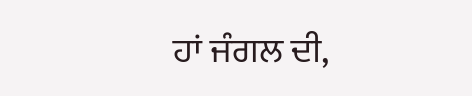ਹਾਂ ਜੰਗਲ ਦੀ,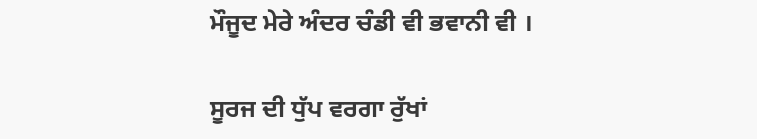ਮੌਜੂਦ ਮੇਰੇ ਅੰਦਰ ਚੰਡੀ ਵੀ ਭਵਾਨੀ ਵੀ ।

ਸੂਰਜ ਦੀ ਧੁੱਪ ਵਰਗਾ ਰੁੱਖਾਂ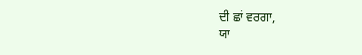ਦੀ ਛਾਂ ਵਰਗਾ,
ਯਾ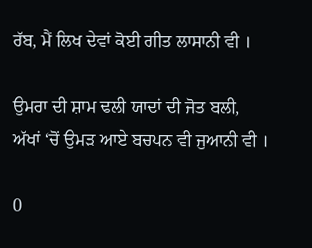ਰੱਬ, ਮੈਂ ਲਿਖ ਦੇਵਾਂ ਕੋਈ ਗੀਤ ਲਾਸਾਨੀ ਵੀ ।

ਉਮਰਾ ਦੀ ਸ਼ਾਮ ਢਲੀ ਯਾਦਾਂ ਦੀ ਜੋਤ ਬਲੀ,
ਅੱਖਾਂ ‘ਚੋਂ ਉਮੜ ਆਏ ਬਚਪਨ ਵੀ ਜੁਆਨੀ ਵੀ ।

0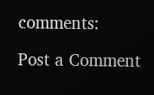comments:

Post a Comment